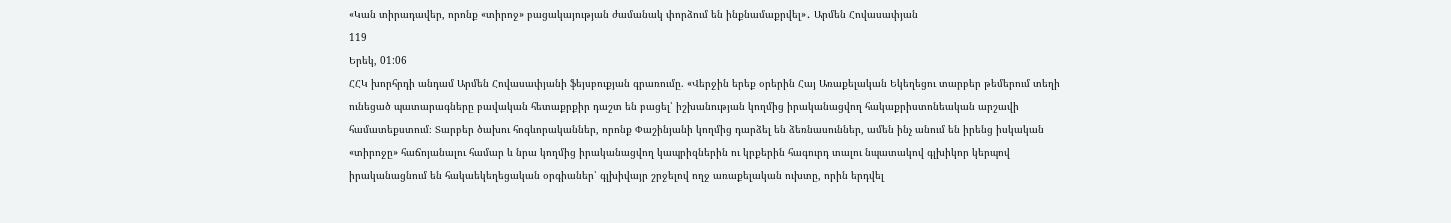«Կան տիրադավեր, որոնք «տիրոջ» բացակայության ժամանակ փորձում են ինքնամաքրվել»․ Արմեն Հովասափյան
119
Երեկ, 01:06
ՀՀԿ խորհրդի անդամ Արմեն Հովասափյանի ֆեյսբուքյան գրառումը. «Վերջին երեք օրերին Հայ Առաքելական Եկեղեցու տարբեր թեմերում տեղի ունեցած պատարագները բավական հետաքրքիր դաշտ են բացել՝ իշխանության կողմից իրականացվող հակաքրիստոնեական արշավի համատեքստում։ Տարբեր ծախու հոգևորականներ, որոնք Փաշինյանի կողմից դարձել են ձեռնասուններ, ամեն ինչ անում են իրենց իսկական «տիրոջը» հաճոյանալու համար և նրա կողմից իրականացվող կապրիզներին ու կրքերին հագուրդ տալու նպատակով գլխիկոր կերպով իրականացնում են հակաեկեղեցական օրգիաներ՝ գլխիվայր շրջելով ողջ առաքելական ուխտը, որին երդվել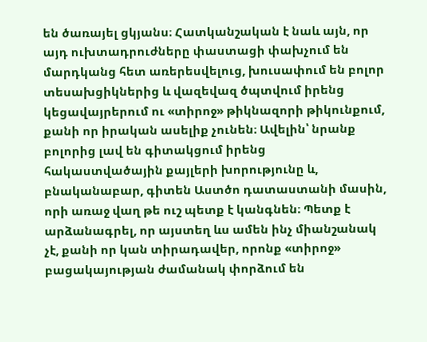են ծառայել ցկյանս։ Հատկանշական է նաև այն, որ այդ ուխտադրուժները փաստացի փախչում են մարդկանց հետ առերեսվելուց, խուսափում են բոլոր տեսախցիկներից և վազեվազ ծպտվում իրենց կեցավայրերում ու «տիրոջ» թիկնազորի թիկունքում, քանի որ իրական ասելիք չունեն։ Ավելին՝ նրանք բոլորից լավ են գիտակցում իրենց հակաստվածային քայլերի խորությունը և, բնականաբար, գիտեն Աստծո դատաստանի մասին, որի առաջ վաղ թե ուշ պետք է կանգնեն։ Պետք է արձանագրել, որ այստեղ ևս ամեն ինչ միանշանակ չէ, քանի որ կան տիրադավեր, որոնք «տիրոջ» բացակայության ժամանակ փորձում են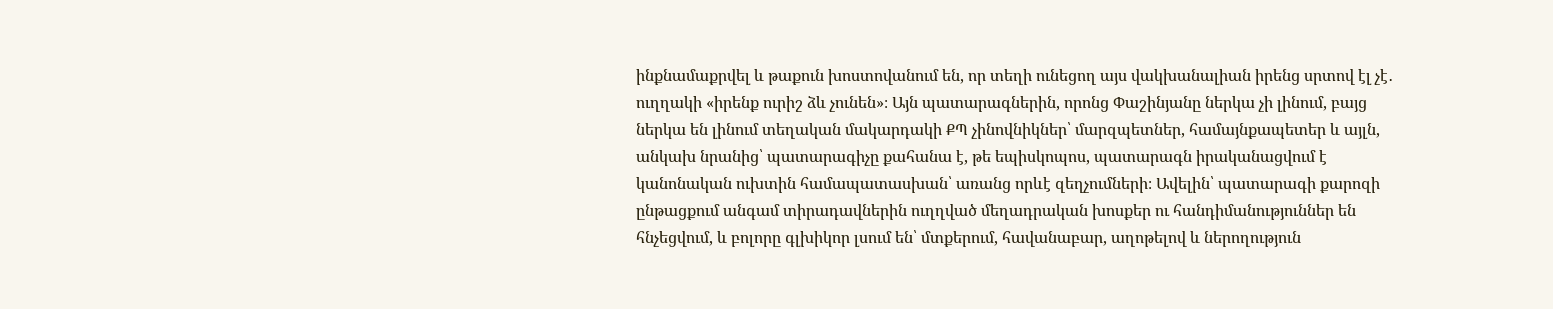ինքնամաքրվել և թաքուն խոստովանում են, որ տեղի ունեցող այս վակխանալիան իրենց սրտով էլ չէ․ ուղղակի «իրենք ուրիշ ձև չունեն»։ Այն պատարագներին, որոնց Փաշինյանը ներկա չի լինում, բայց ներկա են լինում տեղական մակարդակի ՔՊ չինովնիկներ՝ մարզպետներ, համայնքապետեր և այլն, անկախ նրանից՝ պատարագիչը քահանա է, թե եպիսկոպոս, պատարագն իրականացվում է կանոնական ուխտին համապատասխան՝ առանց որևէ զեղչումների։ Ավելին՝ պատարագի քարոզի ընթացքում անգամ տիրադավներին ուղղված մեղադրական խոսքեր ու հանդիմանություններ են հնչեցվում, և բոլորը գլխիկոր լսում են՝ մտքերում, հավանաբար, աղոթելով և ներողություն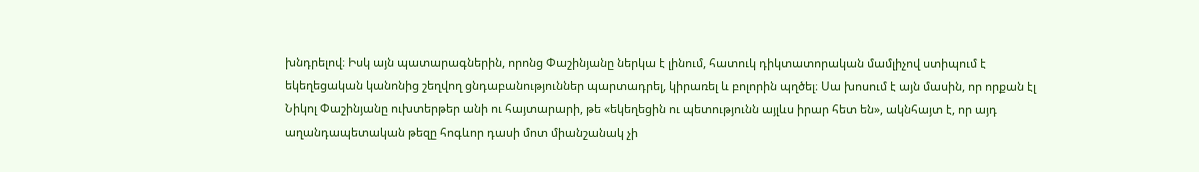խնդրելով։ Իսկ այն պատարագներին, որոնց Փաշինյանը ներկա է լինում, հատուկ դիկտատորական մամլիչով ստիպում է եկեղեցական կանոնից շեղվող ցնդաբանություններ պարտադրել, կիրառել և բոլորին պղծել։ Սա խոսում է այն մասին, որ որքան էլ Նիկոլ Փաշինյանը ուխտերթեր անի ու հայտարարի, թե «եկեղեցին ու պետությունն այլևս իրար հետ են», ակնհայտ է, որ այդ աղանդապետական թեզը հոգևոր դասի մոտ միանշանակ չի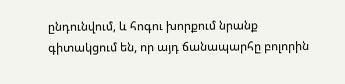ընդունվում, և հոգու խորքում նրանք գիտակցում են, որ այդ ճանապարհը բոլորին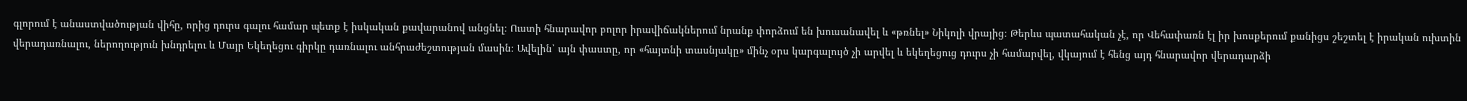գլորում է անաստվածության վիհը, որից դուրս գալու համար պետք է իսկական քավարանով անցնել։ Ուստի հնարավոր բոլոր իրավիճակներում նրանք փորձում են խուսանավել և «թռնել» Նիկոլի վրայից։ Թերևս պատահական չէ, որ Վեհափառն էլ իր խոսքերում քանիցս շեշտել է իրական ուխտին վերադառնալու, ներողություն խնդրելու և Մայր Եկեղեցու գիրկը դառնալու անհրաժեշտության մասին։ Ավելին՝ այն փաստը, որ «հայտնի տասնյակը» մինչ օրս կարգալույծ չի արվել և եկեղեցուց դուրս չի համարվել, վկայում է հենց այդ հնարավոր վերադարձի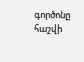գործոնը հաշվի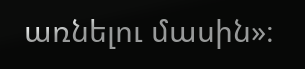առնելու մասին»։